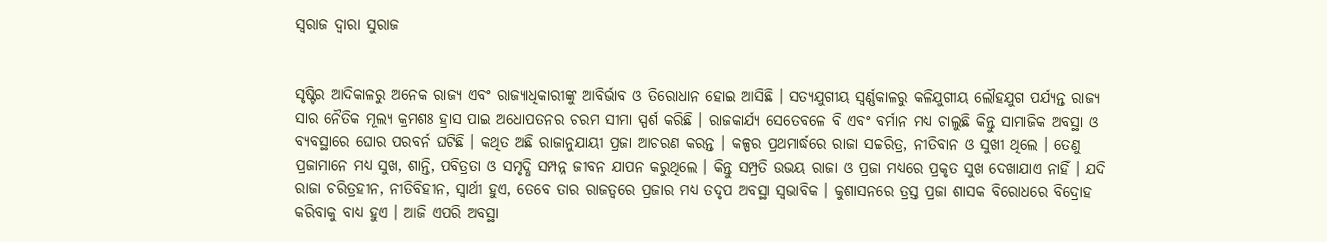ସ୍ବରାଜ ଦ୍ୱାରା ସୁରାଜ


ସୃଷ୍ଟିର ଆଦିକାଳରୁ ଅନେକ ରାଜ୍ୟ ଏବଂ ରାଜ୍ୟାଧିକାରୀଙ୍କୁ ଆବିର୍ଭାବ ଓ ତିରୋଧାନ ହୋଇ ଆସିଛି । ସତ୍ୟଯୁଗୀୟ ସ୍ବର୍ଣ୍ଣକାଳରୁ କଳିଯୁଗୀୟ ଲୌହଯୁଗ ପର୍ଯ୍ୟନ୍ତ ରାଜ୍ୟ ସାର ନୈତିକ ମୂଲ୍ୟ କ୍ରମଶଃ ହ୍ରାସ ପାଇ ଅଧୋପତନର ଚରମ ସୀମା ସ୍ପର୍ଶ କରିଛି । ରାଜକାର୍ଯ୍ୟ ସେତେବଳେ ବି ଏବଂ ବର୍ମାନ ମଧ୍ୟ ଚାଲୁଛି କିନ୍ତୁ ସାମାଜିକ ଅବସ୍ଥା ଓ ବ୍ୟବସ୍ଥାରେ ଘୋର ପରବର୍ନ ଘଟିଛି । କଥିତ ଅଛି ରାଜାନୁଯାୟୀ ପ୍ରଜା ଆଚରଣ କରନ୍ତ । କଳ୍ପର ପ୍ରଥମାର୍ଦ୍ଧରେ ରାଜା ସଚ୍ଚରିତ୍ର, ନୀତିବାନ ଓ ସୁଖୀ ଥିଲେ । ତେଣୁ ପ୍ରଜାମାନେ ମଧ୍ୟ ସୁଖ, ଶାନ୍ତି, ପବିତ୍ରତା ଓ ସମୃଦ୍ଧି ସମ୍ପନ୍ନ ଜୀବନ ଯାପନ କରୁଥିଲେ । କିନ୍ତୁ ସମ୍ପ୍ରତି ଉଭୟ ରାଜା ଓ ପ୍ରଜା ମଧ୍ୟରେ ପ୍ରକୃତ ସୁଖ ଦେଖାଯାଏ ନାହିଁ । ଯଦି ରାଜା ଚରିତ୍ରହୀନ, ନୀତିବିହୀନ, ସ୍ବାର୍ଥୀ ହୁଏ, ତେବେ ତାର ରାଜତ୍ୱରେ ପ୍ରଜାର ମଧ୍ୟ ତଦୃପ ଅବସ୍ଥା ସ୍ବଭାବିକ । କୁଶାସନରେ ତ୍ରସ୍ତ ପ୍ରଜା ଶାସକ ବିରୋଧରେ ବିଦ୍ରୋହ କରିବାକୁ ବାଧ୍ୟ ହୁଏ । ଆଜି ଏପରି ଅବସ୍ଥା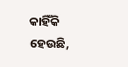କାହିଁକି ହେଉଛି,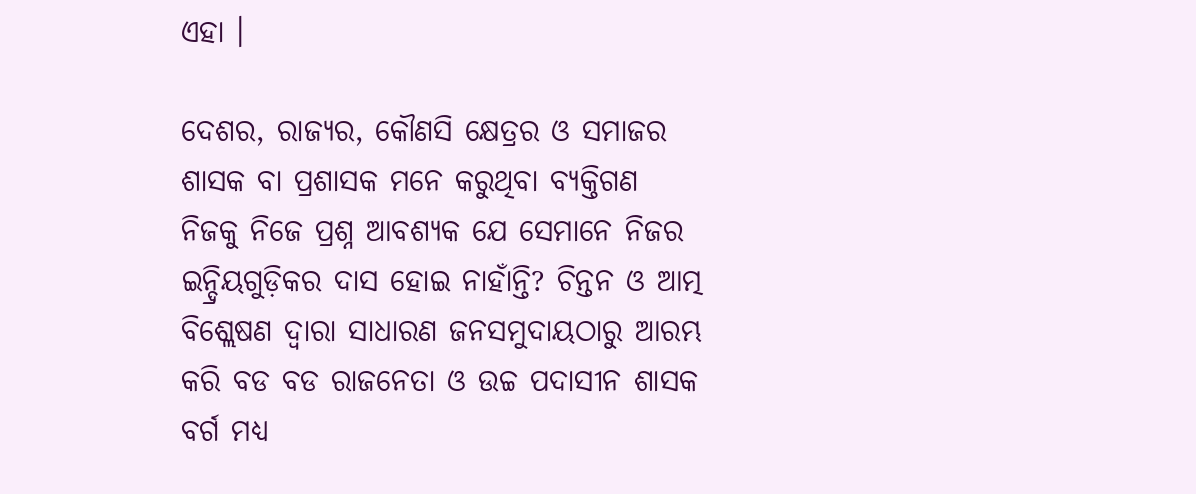ଏହା ।

ଦେଶର, ରାଜ୍ୟର, କୌଣସି କ୍ଷେତ୍ରର ଓ ସମାଜର ଶାସକ ବା ପ୍ରଶାସକ ମନେ କରୁଥିବା ବ୍ୟକ୍ତିଗଣ ନିଜକୁ ନିଜେ ପ୍ରଶ୍ନ ଆବଶ୍ୟକ ଯେ ସେମାନେ ନିଜର ଇନ୍ଦ୍ରିୟଗୁଡ଼ିକର ଦାସ ହୋଇ ନାହାଁନ୍ତି? ଚିନ୍ତନ ଓ ଆତ୍ମ ବିଶ୍ଲେଷଣ ଦ୍ୱାରା ସାଧାରଣ ଜନସମୁଦାୟଠାରୁ ଆରମ୍ଭ କରି ବଡ ବଡ ରାଜନେତା ଓ ଉଚ୍ଚ ପଦାସୀନ ଶାସକ ବର୍ଗ ମଧ୍ୟ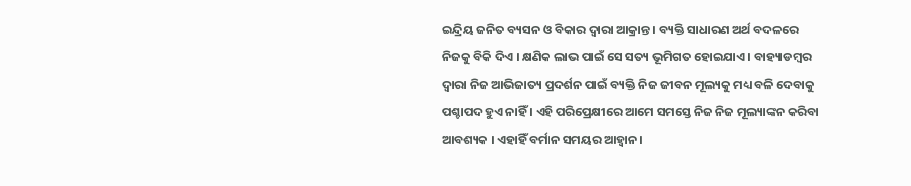ଇନ୍ଦ୍ରିୟ ଜନିତ ବ୍ୟସନ ଓ ବିକାର ଦ୍ୱାରା ଆକ୍ରାନ୍ତ । ବ୍ୟକ୍ତି ସାଧାରଣ ଅର୍ଥ ବଦଳରେ ନିଜକୁ ବିକି ଦିଏ । କ୍ଷଣିକ ଲାଭ ପାଇଁ ସେ ସତ୍ୟ ଭୂମିଗତ ହୋଇଯାଏ । ବାହ୍ୟାଡମ୍ବର ଦ୍ୱାରା ନିଜ ଆଭିଜାତ୍ୟ ପ୍ରଦର୍ଶନ ପାଇଁ ବ୍ୟକ୍ତି ନିଜ ଜୀବନ ମୂଲ୍ୟକୁ ମଧ୍ୟ ବଳି ଦେବାକୁ ପଶ୍ଚାପଦ ହୁଏ ନାହିଁ । ଏହି ପରିପ୍ରେକ୍ଷୀରେ ଆମେ ସମସ୍ତେ ନିଜ ନିଜ ମୂଲ୍ୟାଙ୍କନ କରିବା ଆବଶ୍ୟକ । ଏହାହିଁ ବର୍ମାନ ସମୟର ଆହ୍ୱାନ ।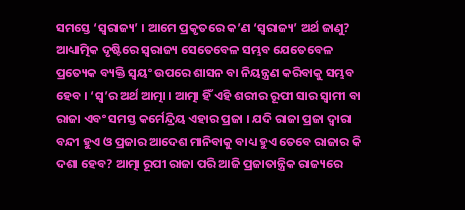ସମସ୍ତେ ‘ସ୍ବରାଜ୍ୟ’ । ଆମେ ପ୍ରକୃତରେ କ’ଣ ‘ସ୍ବରାଜ୍ୟ’ ଅର୍ଥ ଜାଣୁ? ଆଧ୍ୟାତ୍ମିକ ଦୃଷ୍ଟିରେ ସ୍ବରାଜ୍ୟ ସେତେବେଳ ସମ୍ଭବ ଯେତେବେଳ ପ୍ରତ୍ୟେକ ବ୍ୟକ୍ତି ସ୍ବୟଂ ଉପରେ ଶାସନ ବା ନିୟନ୍ତ୍ରଣ କରିବାକୁ ସମ୍ଭବ ହେବ । ‘ସ୍ବ’ର ଅର୍ଥ ଆତ୍ମା । ଆତ୍ମା ହିଁ ଏହି ଶରୀର ରୂପୀ ସାର ସ୍ବାମୀ ବା ରାଜା ଏବଂ ସମସ୍ତ କର୍ମେନ୍ଦ୍ରିୟ ଏହାର ପ୍ରଜା । ଯଦି ରାଜା ପ୍ରଜା ଦ୍ୱାରା ବନ୍ଦୀ ହୁଏ ଓ ପ୍ରଜାର ଆଦେଶ ମାନିବାକୁ ବାଧ୍ୟ ହୁଏ ତେବେ ରାଜାର କି ଦଶା ହେବ? ଆତ୍ମା ରୂପୀ ରାଜା ପରି ଆଜି ପ୍ରଜାତାନ୍ତ୍ରିକ ରାଜ୍ୟରେ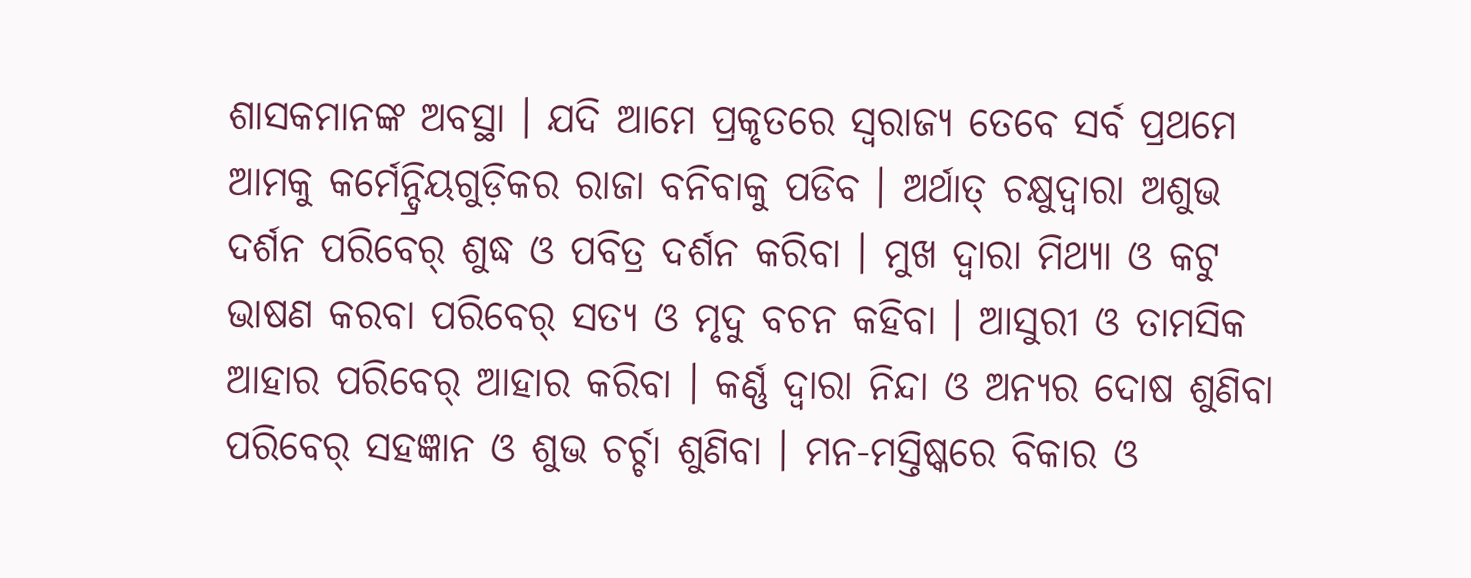ଶାସକମାନଙ୍କ ଅବସ୍ଥା । ଯଦି ଆମେ ପ୍ରକୃତରେ ସ୍ବରାଜ୍ୟ ତେବେ ସର୍ବ ପ୍ରଥମେ ଆମକୁ କର୍ମେନ୍ଦ୍ରିୟଗୁଡ଼ିକର ରାଜା ବନିବାକୁ ପଡିବ । ଅର୍ଥାତ୍ ଚକ୍ଷୁଦ୍ୱାରା ଅଶୁଭ ଦର୍ଶନ ପରିବେର୍ ଶୁଦ୍ଧ ଓ ପବିତ୍ର ଦର୍ଶନ କରିବା । ମୁଖ ଦ୍ୱାରା ମିଥ୍ୟା ଓ କଟୁ ଭାଷଣ କରବା ପରିବେର୍ ସତ୍ୟ ଓ ମୃଦୁ ବଚନ କହିବା । ଆସୁରୀ ଓ ତାମସିକ ଆହାର ପରିବେର୍ ଆହାର କରିବା । କର୍ଣ୍ଣ ଦ୍ୱାରା ନିନ୍ଦା ଓ ଅନ୍ୟର ଦୋଷ ଶୁଣିବା ପରିବେର୍ ସହଜ୍ଞାନ ଓ ଶୁଭ ଚର୍ଚ୍ଚା ଶୁଣିବା । ମନ-ମସ୍ତିଷ୍କରେ ବିକାର ଓ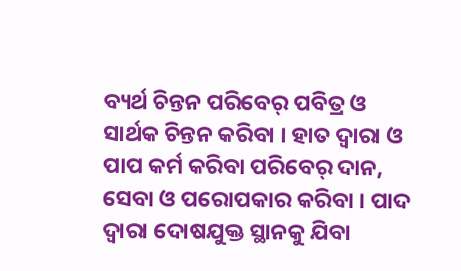ବ୍ୟର୍ଥ ଚିନ୍ତନ ପରିବେର୍ ପବିତ୍ର ଓ ସାର୍ଥକ ଚିନ୍ତନ କରିବା । ହାତ ଦ୍ୱାରା ଓ ପାପ କର୍ମ କରିବା ପରିବେର୍ ଦାନ, ସେବା ଓ ପରୋପକାର କରିବା । ପାଦ ଦ୍ୱାରା ଦୋଷଯୁକ୍ତ ସ୍ଥାନକୁ ଯିବା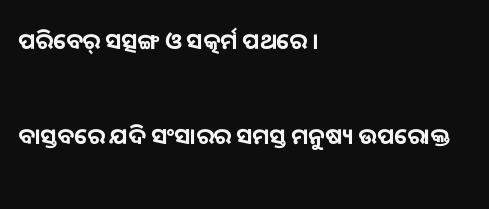ପରିବେର୍ ସତ୍ସଙ୍ଗ ଓ ସତ୍କର୍ମ ପଥରେ ।

ବାସ୍ତବରେ ଯଦି ସଂସାରର ସମସ୍ତ ମନୁଷ୍ୟ ଉପରୋକ୍ତ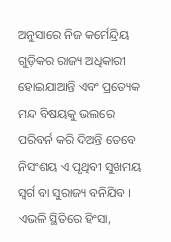ଅନୁସାରେ ନିଜ କର୍ମେନ୍ଦ୍ରିୟ ଗୁଡ଼ିକର ରାଜ୍ୟ ଅଧିକାରୀ ହୋଇଯାଆନ୍ତି ଏବଂ ପ୍ରତ୍ୟେକ ମନ୍ଦ ବିଷୟକୁ ଭଲରେ ପରିବର୍ନ କରି ଦିଅନ୍ତି ତେବେ ନିସଂଶୟ ଏ ପୃଥିବୀ ସୁଖମୟ ସ୍ବର୍ଗ ବା ସୁରାଜ୍ୟ ବନିଯିବ । ଏଭଳି ସ୍ଥିତିରେ ହିଂସା,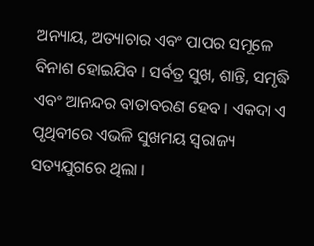ଅନ୍ୟାୟ, ଅତ୍ୟାଚାର ଏବଂ ପାପର ସମୂଳେ ବିନାଶ ହୋଇଯିବ । ସର୍ବତ୍ର ସୁଖ, ଶାନ୍ତି, ସମୃଦ୍ଧି ଏବଂ ଆନନ୍ଦର ବାତାବରଣ ହେବ । ଏକଦା ଏ ପୃଥିବୀରେ ଏଭଳି ସୁଖମୟ ସ୍ବରାଜ୍ୟ ସତ୍ୟଯୁଗରେ ଥିଲା ।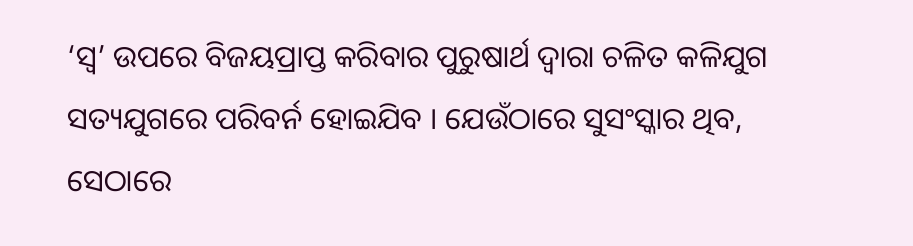‘ସ୍ବ’ ଉପରେ ବିଜୟପ୍ରାପ୍ତ କରିବାର ପୁରୁଷାର୍ଥ ଦ୍ୱାରା ଚଳିତ କଳିଯୁଗ ସତ୍ୟଯୁଗରେ ପରିବର୍ନ ହୋଇଯିବ । ଯେଉଁଠାରେ ସୁସଂସ୍କାର ଥିବ, ସେଠାରେ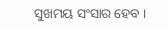ସୁଖମୟ ସଂସାର ହେବ ।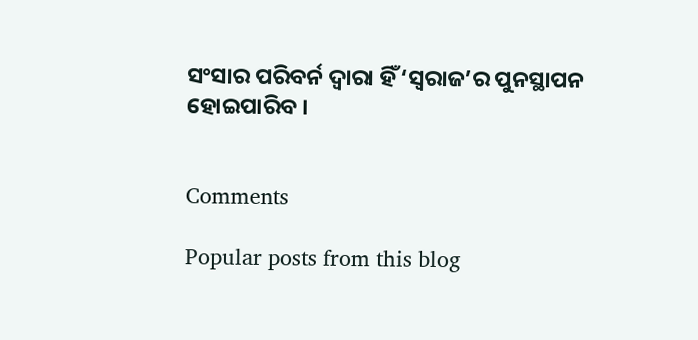ସଂସାର ପରିବର୍ନ ଦ୍ୱାରା ହିଁ ‘ସ୍ବରାଜ’ର ପୁନସ୍ଥାପନ ହୋଇପାରିବ ।


Comments

Popular posts from this blog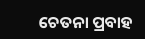ଚେତନା ପ୍ରବାହ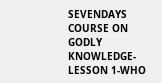SEVENDAYS COURSE ON GODLY KNOWLEDGE-LESSON 1-WHO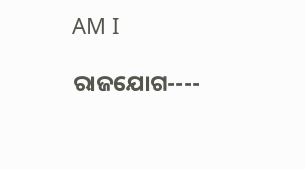AM I

ରାଜଯୋଗ----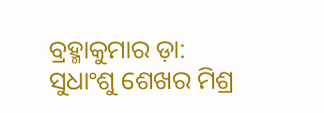ବ୍ରହ୍ମାକୁମାର ଡ଼ା: ସୁଧାଂଶୁ ଶେଖର ମିଶ୍ର